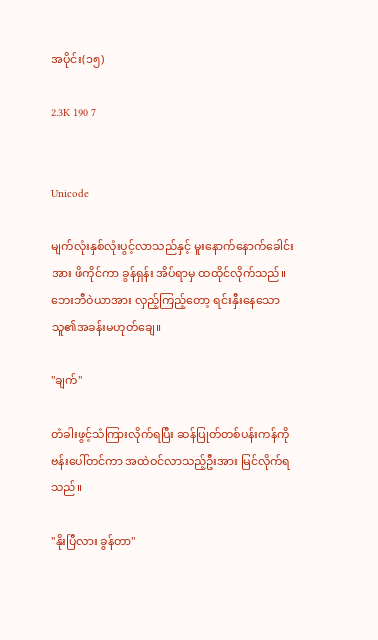အပိုင်း(၁၅)

2.3K 190 7


Unicode

မျက်လုံးနှစ်လုံးပွင့်လာသည်နှင့် မူးနောက်နောက်ခေါင်းအား ဖိကိုင်ကာ ခွန်ရှန်း အိပ်ရာမှ ထထိုင်လိုက်သည်။ ဘေးဘီဝဲယာအား လှည့်ကြည့်တော့ ရင်းနှီးနေသောသူ၏အခန်းမဟုတ်ချေ။

"ချက်"

တံခါးဖွင့်သံကြားလိုက်ရပြီး ဆန်ပြုတ်တစ်ပန်းကန်ကို ဗန်းပေါ်တင်ကာ အထဲဝင်လာသည့်ဦးအား မြင်လိုက်ရသည်။

"နိုးပြီလား ခွန်တာ"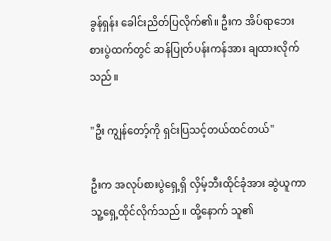ခွန်ရှန်း ခေါင်းညိတ်ပြလိုက်၏။ ဦးက အိပ်ရာဘေး စားပွဲထက်တွင် ဆန်ပြုတ်ပန်းကန်အား ချထားလိုက်သည်။

"ဦး ကျွန်တော့်ကို ရှင်းပြသင့်တယ်ထင်တယ်"

ဦးက အလုပ်စားပွဲရှေ့ရှိ လှိမ့်ဘီးထိုင်ခုံအား ဆွဲယူကာ သူ့ရှေ့ထိုင်လိုက်သည်။ ထို့နောက် သူ၏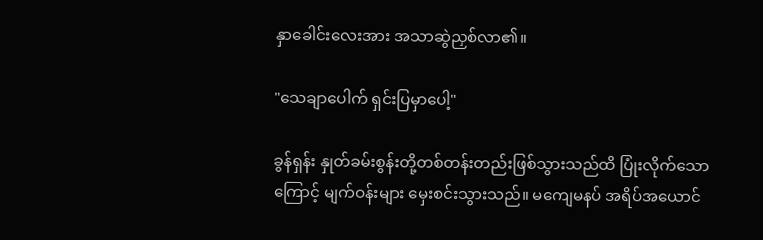နှာခေါင်းလေးအား အသာဆွဲညှစ်လာ၏။

"သေချာပေါက် ရှင်းပြမှာပေါ့"

ခွန်ရှန်း နှုတ်ခမ်းစွန်းတို့တစ်တန်းတည်းဖြစ်သွားသည်ထိ ပြုံးလိုက်သောကြောင့် မျက်ဝန်းများ မှေးစင်းသွားသည်။ မကျေမနပ် အရိပ်အယောင်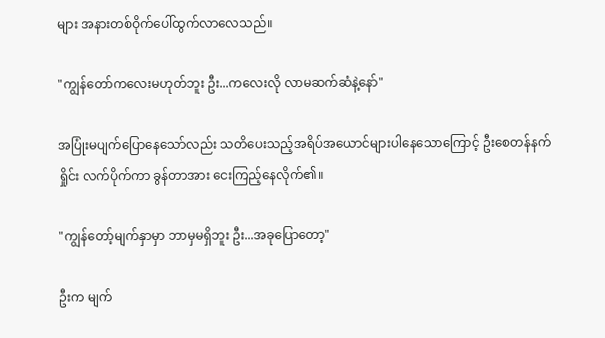များ အနားတစ်ဝိုက်ပေါ်ထွက်လာလေသည်။

"ကျွန်တော်ကလေးမဟုတ်ဘူး ဦး...ကလေးလို လာမဆက်ဆံနဲ့နော်"

အပြုံးမပျက်ပြောနေသော်လည်း သတိပေးသည့်အရိပ်အယောင်များပါနေသောကြောင့် ဦးစေတန်နက်ရှိုင်း လက်ပိုက်ကာ ခွန်တာအား ငေးကြည့်နေလိုက်၏။

"ကျွန်တော့်မျက်နှာမှာ ဘာမှမရှိဘူး ဦး...အခုပြောတော့"

ဦးက မျက်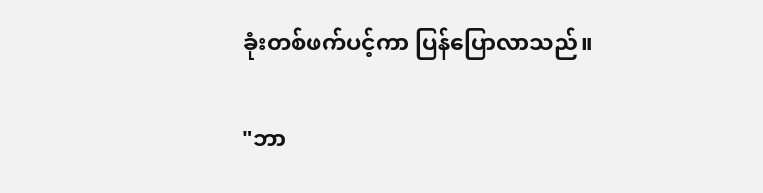ခုံးတစ်ဖက်ပင့်ကာ ပြန်ပြောလာသည်။

"ဘာ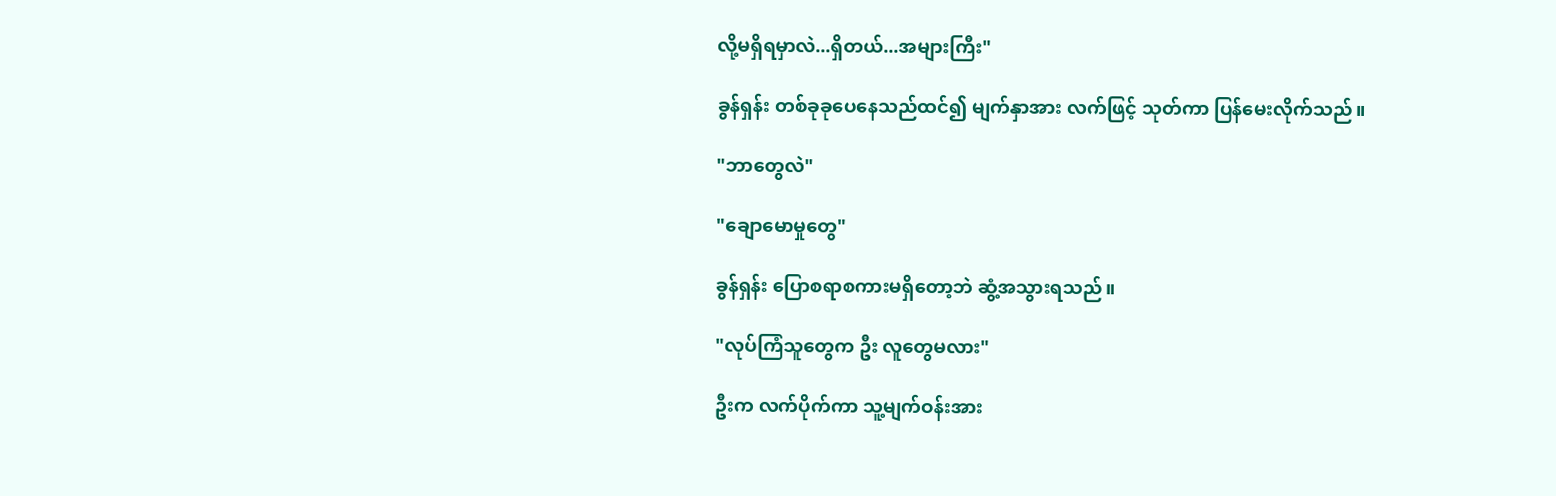လို့မရှိရမှာလဲ...ရှိတယ်...အများကြီး"

ခွန်ရှန်း တစ်ခုခုပေနေသည်ထင်၍ မျက်နှာအား လက်ဖြင့် သုတ်ကာ ပြန်မေးလိုက်သည်။

"ဘာတွေလဲ"

"ချောမောမှုတွေ"

ခွန်ရှန်း ပြောစရာစကားမရှိတော့ဘဲ ဆွံ့အသွားရသည်။

"လုပ်ကြံသူတွေက ဦး လူတွေမလား"

ဦးက လက်ပိုက်ကာ သူ့မျက်ဝန်းအား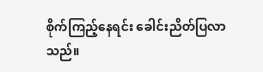စိုက်ကြည့်နေရင်း ခေါင်းညိတ်ပြလာသည်။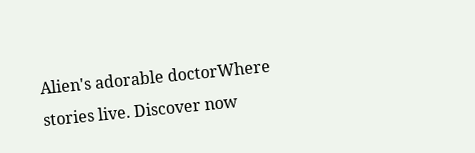Alien's adorable doctorWhere stories live. Discover now